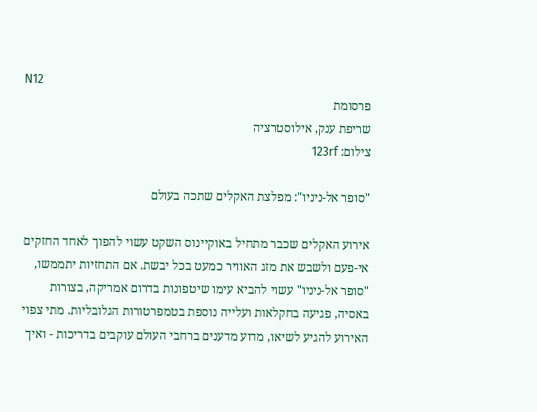N12
פרסומת
שריפת ענק, אילוסטרציה
צילום: 123rf

"סופר אל-ניניו": מפלצת האקלים שתכה בעולם

אירוע האקלים שכבר מתחיל באוקיינוס השקט עשוי להפוך לאחד החזקים אי-פעם ולשבש את מזג האוויר כמעט בכל יבשת. אם התחזיות יתממשו, "סופר אל-ניניו" עשוי להביא עימו שיטפונות בדרום אמריקה, בצורות באסיה, פגיעה בחקלאות ועלייה נוספת בטמפרטורות הגלובליות. מתי צפוי האירוע להגיע לשיאו, מדוע מדענים ברחבי העולם עוקבים בדריכות - ואיך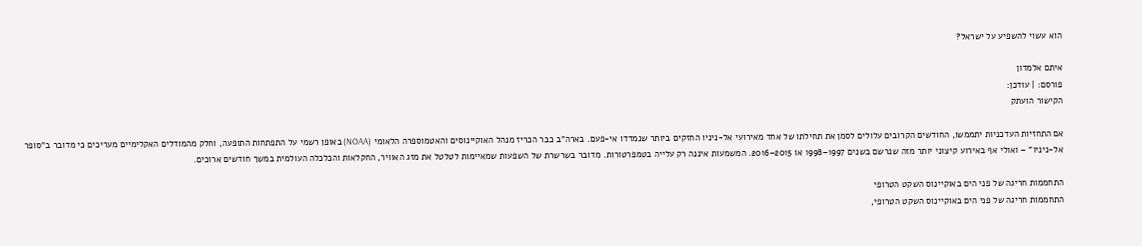הוא עשוי להשפיע על ישראל?

איתם אלמדון
פורסם: | עודכן:
הקישור הועתק

אם התחזיות העדכניות יתממשו, החודשים הקרובים עלולים לסמן את תחילתו של אחד מאירועי אל-ניניו החזקים ביותר שנמדדו אי-פעם. בארה"ב כבר הכריז מנהל האוקיינוסים והאטמוספרה הלאומי (NOAA) באופן רשמי על התפתחות התופעה, וחלק מהמודלים האקלימיים מעריכים כי מדובר ב"סופר אל-ניניו" – ואולי אף באירוע קיצוני יותר מזה שנרשם בשנים 1997–1998 או 2015–2016. המשמעות איננה רק עלייה בטמפרטורות. מדובר בשרשרת של השפעות שמאיימות לטלטל את מזג האוויר, החקלאות והכלכלה העולמית במשך חודשים ארוכים.

התחממות חריגה של פני הים באוקיינוס השקט הטרופי
התחממות חריגה של פני הים באוקיינוס השקט הטרופי,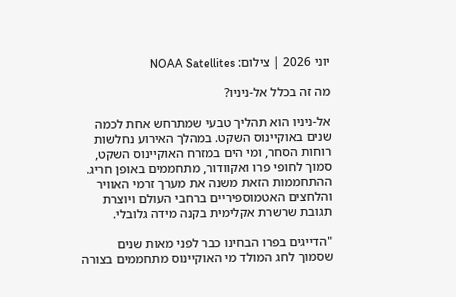יוני 2026 | צילום: NOAA Satellites

מה זה בכלל אל-ניניו?

אל-ניניו הוא תהליך טבעי שמתרחש אחת לכמה שנים באוקיינוס השקט. במהלך האירוע נחלשות רוחות הסחר, ומי הים במזרח האוקיינוס השקט, סמוך לחופי פרו ואקוודור, מתחממים באופן חריג. ההתחממות הזאת משנה את מערך זרמי האוויר והלחצים האטמוספיריים ברחבי העולם ויוצרת תגובת שרשרת אקלימית בקנה מידה גלובלי.

"הדייגים בפרו הבחינו כבר לפני מאות שנים שסמוך לחג המולד מי האוקיינוס מתחממים בצורה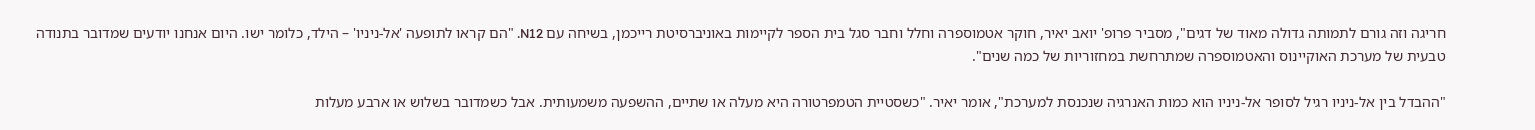חריגה וזה גורם לתמותה גדולה מאוד של דגים", מסביר פרופ' יואב יאיר, חוקר אטמוספרה וחלל וחבר סגל בית הספר לקיימות באוניברסיטת רייכמן, בשיחה עם N12. "הם קראו לתופעה 'אל-ניניו' – הילד, כלומר ישו. היום אנחנו יודעים שמדובר בתנודה טבעית של מערכת האוקיינוס והאטמוספרה שמתרחשת במחזוריות של כמה שנים".

"ההבדל בין אל-ניניו רגיל לסופר אל-ניניו הוא כמות האנרגיה שנכנסת למערכת", אומר יאיר. "כשסטיית הטמפרטורה היא מעלה או שתיים, ההשפעה משמעותית. אבל כשמדובר בשלוש או ארבע מעלות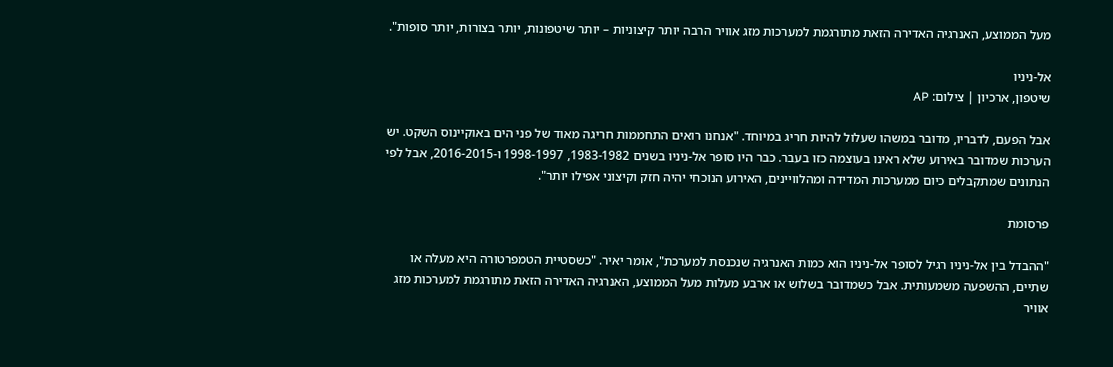מעל הממוצע, האנרגיה האדירה הזאת מתורגמת למערכות מזג אוויר הרבה יותר קיצוניות – יותר שיטפונות, יותר בצורות, יותר סופות".

אל-ניניו
שיטפון, ארכיון | צילום: AP

אבל הפעם, לדבריו, מדובר במשהו שעלול להיות חריג במיוחד. "אנחנו רואים התחממות חריגה מאוד של פני הים באוקיינוס השקט. יש הערכות שמדובר באירוע שלא ראינו בעוצמה כזו בעבר. כבר היו סופר אל-ניניו בשנים 1983-1982, 1998-1997 ו-2016-2015, אבל לפי הנתונים שמתקבלים כיום ממערכות המדידה ומהלוויינים, האירוע הנוכחי יהיה חזק וקיצוני אפילו יותר".

פרסומת

"ההבדל בין אל-ניניו רגיל לסופר אל-ניניו הוא כמות האנרגיה שנכנסת למערכת", אומר יאיר. "כשסטיית הטמפרטורה היא מעלה או שתיים, ההשפעה משמעותית. אבל כשמדובר בשלוש או ארבע מעלות מעל הממוצע, האנרגיה האדירה הזאת מתורגמת למערכות מזג אוויר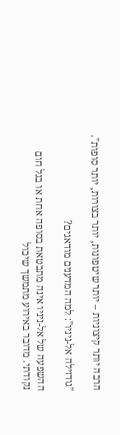הרבה יותר קיצוניות – יותר שיטפונות, יותר בצורות, יותר סופות".

"גודזילה אל-ניניו": למה המדענים מודאגים?

ההשפעה של אל-ניניו אינה מתבטאת בסופה אחת או בגל חום נקודתי. מדובר באירוע מתמשך שיכול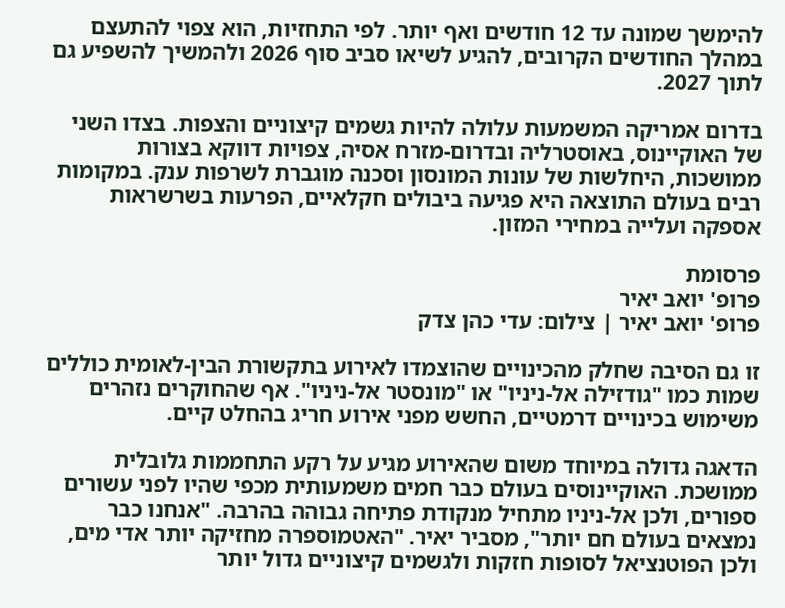להימשך שמונה עד 12 חודשים ואף יותר. לפי התחזיות, הוא צפוי להתעצם במהלך החודשים הקרובים, להגיע לשיאו סביב סוף 2026 ולהמשיך להשפיע גם לתוך 2027.

בדרום אמריקה המשמעות עלולה להיות גשמים קיצוניים והצפות. בצדו השני של האוקיינוס, באוסטרליה ובדרום-מזרח אסיה, צפויות דווקא בצורות ממושכות, היחלשות של עונות המונסון וסכנה מוגברת לשרפות ענק. במקומות רבים בעולם התוצאה היא פגיעה ביבולים חקלאיים, הפרעות בשרשראות אספקה ועלייה במחירי המזון.

פרסומת
פרופ' יואב יאיר
פרופ' יואב יאיר | צילום: עדי כהן צדק

זו גם הסיבה שחלק מהכינויים שהוצמדו לאירוע בתקשורת הבין-לאומית כוללים שמות כמו "גודזילה אל-ניניו" או "מונסטר אל-ניניו". אף שהחוקרים נזהרים משימוש בכינויים דרמטיים, החשש מפני אירוע חריג בהחלט קיים.

הדאגה גדולה במיוחד משום שהאירוע מגיע על רקע התחממות גלובלית ממושכת. האוקיינוסים בעולם כבר חמים משמעותית מכפי שהיו לפני עשורים ספורים, ולכן אל-ניניו מתחיל מנקודת פתיחה גבוהה בהרבה. "אנחנו כבר נמצאים בעולם חם יותר", מסביר יאיר. "האטמוספרה מחזיקה יותר אדי מים, ולכן הפוטנציאל לסופות חזקות ולגשמים קיצוניים גדול יותר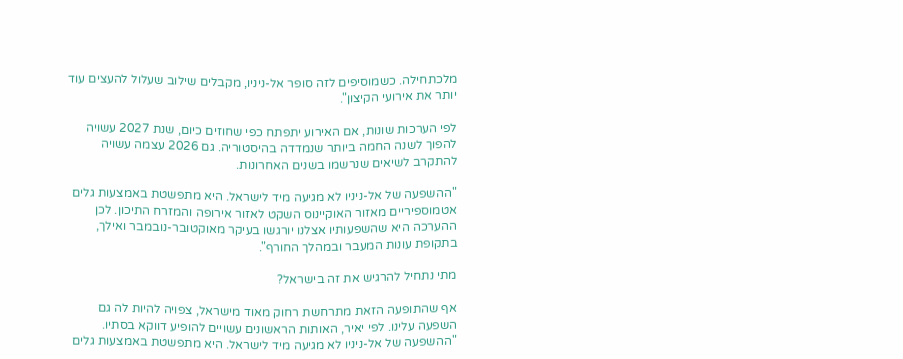מלכתחילה. כשמוסיפים לזה סופר אל-ניניו, מקבלים שילוב שעלול להעצים עוד יותר את אירועי הקיצון".

לפי הערכות שונות, אם האירוע יתפתח כפי שחוזים כיום, שנת 2027 עשויה להפוך לשנה החמה ביותר שנמדדה בהיסטוריה. גם 2026 עצמה עשויה להתקרב לשיאים שנרשמו בשנים האחרונות.

"ההשפעה של אל-ניניו לא מגיעה מיד לישראל. היא מתפשטת באמצעות גלים אטמוספיריים מאזור האוקיינוס השקט לאזור אירופה והמזרח התיכון. לכן ההערכה היא שהשפעותיו אצלנו יורגשו בעיקר מאוקטובר-נובמבר ואילך, בתקופת עונות המעבר ובמהלך החורף".

מתי נתחיל להרגיש את זה בישראל?

אף שהתופעה הזאת מתרחשת רחוק מאוד מישראל, צפויה להיות לה גם השפעה עלינו. לפי יאיר, האותות הראשונים עשויים להופיע דווקא בסתיו. "ההשפעה של אל-ניניו לא מגיעה מיד לישראל. היא מתפשטת באמצעות גלים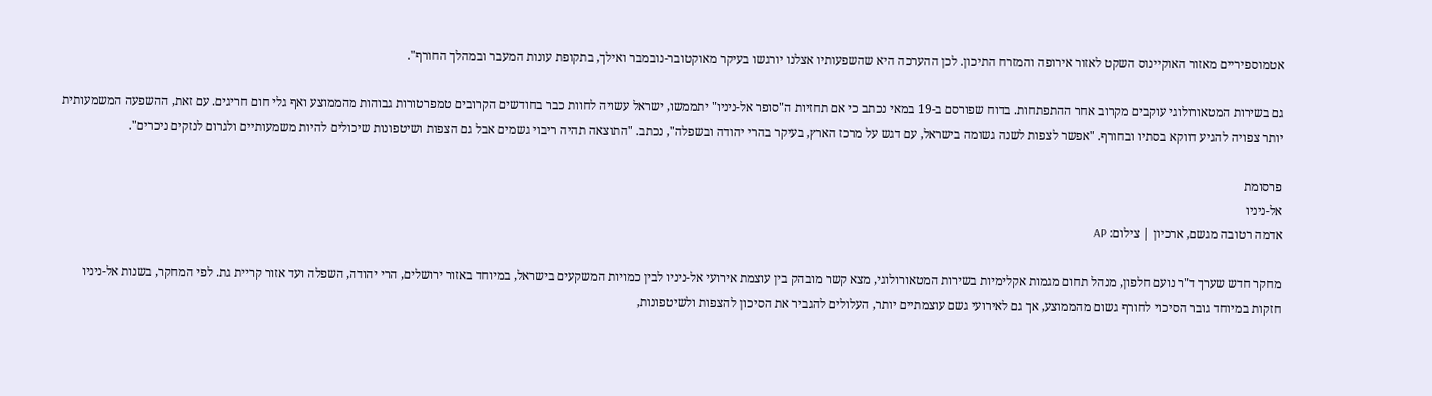אטמוספיריים מאזור האוקיינוס השקט לאזור אירופה והמזרח התיכון. לכן ההערכה היא שהשפעותיו אצלנו יורגשו בעיקר מאוקטובר-נובמבר ואילך, בתקופת עונות המעבר ובמהלך החורף".

גם בשירות המטאורולוגי עוקבים מקרוב אחר ההתפתחות. בדוח שפורסם ב-19 במאי נכתב כי אם תחזיות ה"סופר אל-ניניו" יתממשו, ישראל עשויה לחוות כבר בחודשים הקרובים טמפרטורות גבוהות מהממוצע ואף גלי חום חריגים. עם זאת, ההשפעה המשמעותית יותר צפויה להגיע דווקא בסתיו ובחורף. "אפשר לצפות לשנה גשומה בישראל, עם דגש על מרכז הארץ, בעיקר בהרי יהודה ובשפלה", נכתב. "התוצאה תהיה ריבוי גשמים אבל גם הצפות ושיטפונות שיכולים להיות משמעותיים ולגרום לנזקים ניכרים".

פרסומת
אל-ניניו
אדמה רטובה מגשם, ארכיון | צילום: AP

מחקר חדש שערך ד"ר נועם חלפון, מנהל תחום מגמות אקלימיות בשירות המטאורולוגי, מצא קשר מובהק בין עוצמת אירועי אל-ניניו לבין כמויות המשקעים בישראל, במיוחד באזור ירושלים, הרי יהודה, השפלה ועד אזור קריית גת. לפי המחקר, בשנות אל-ניניו חזקות במיוחד גובר הסיכוי לחורף גשום מהממוצע, אך גם לאירועי גשם עוצמתיים יותר, העלולים להגביר את הסיכון להצפות ולשיטפונות,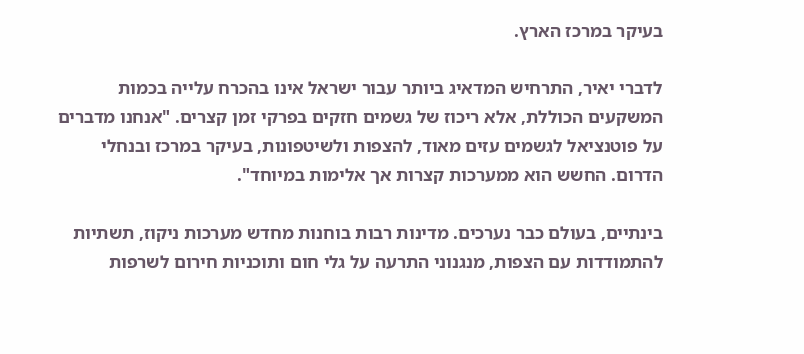בעיקר במרכז הארץ.

לדברי יאיר, התרחיש המדאיג ביותר עבור ישראל אינו בהכרח עלייה בכמות המשקעים הכוללת, אלא ריכוז של גשמים חזקים בפרקי זמן קצרים. "אנחנו מדברים על פוטנציאל לגשמים עזים מאוד, להצפות ולשיטפונות, בעיקר במרכז ובנחלי הדרום. החשש הוא ממערכות קצרות אך אלימות במיוחד".

בינתיים, בעולם כבר נערכים. מדינות רבות בוחנות מחדש מערכות ניקוז, תשתיות להתמודדות עם הצפות, מנגנוני התרעה על גלי חום ותוכניות חירום לשרפות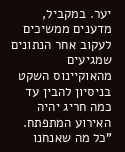יער. במקביל, מדענים ממשיכים לעקוב אחר הנתונים שמגיעים מהאוקיינוס השקט בניסיון להבין עד כמה חריג יהיה האירוע המתפתח. "כל מה שאנחנו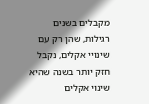מקבלים בשנים רגילות, שהן רק עם שינויי אקלים, נקבל חזק יותר בשנה שהיא שינוי אקלים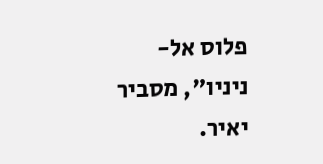פלוס אל-ניניו", מסביר יאיר.